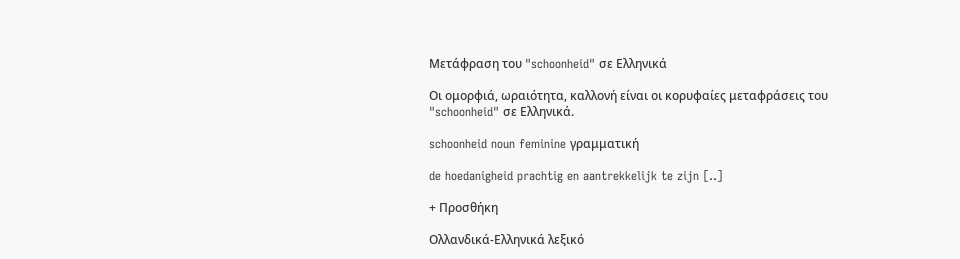Μετάφραση του "schoonheid" σε Ελληνικά

Οι ομορφιά, ωραιότητα, καλλονή είναι οι κορυφαίες μεταφράσεις του "schoonheid" σε Ελληνικά.

schoonheid noun feminine γραμματική

de hoedanigheid prachtig en aantrekkelijk te zijn [..]

+ Προσθήκη

Ολλανδικά-Ελληνικά λεξικό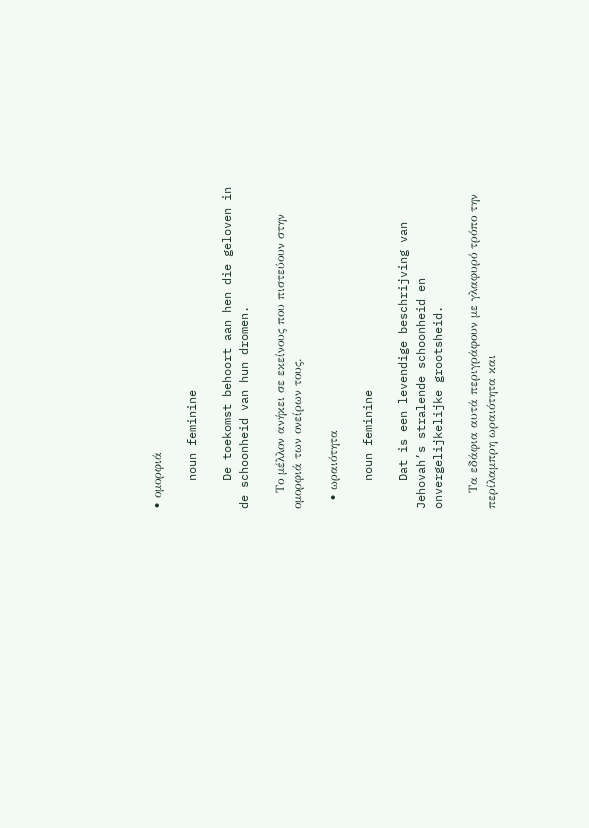• ομορφιά

    noun feminine

    De toekomst behoort aan hen die geloven in de schoonheid van hun dromen.

    Το μέλλον ανήκει σε εκείνους που πιστεύουν στην ομορφιά των ονείρων τους.

  • ωραιότητα

    noun feminine

    Dat is een levendige beschrijving van Jehovah’s stralende schoonheid en onvergelijkelijke grootsheid.

    Τα εδάφια αυτά περιγράφουν με γλαφυρό τρόπο την περίλαμπρη ωραιότητα και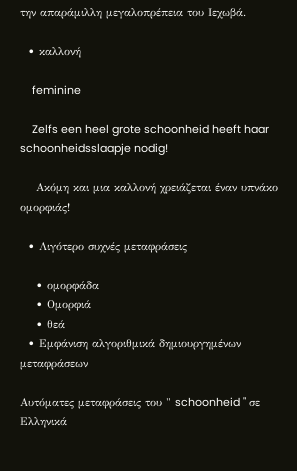την απαράμιλλη μεγαλοπρέπεια του Ιεχωβά.

  • καλλονή

    feminine

    Zelfs een heel grote schoonheid heeft haar schoonheidsslaapje nodig!

    Ακόμη και μια καλλονή χρειάζεται έναν υπνάκο ομορφιάς!

  • Λιγότερο συχνές μεταφράσεις

    • ομορφάδα
    • Ομορφιά
    • θεά
  • Εμφάνιση αλγοριθμικά δημιουργημένων μεταφράσεων

Αυτόματες μεταφράσεις του " schoonheid " σε Ελληνικά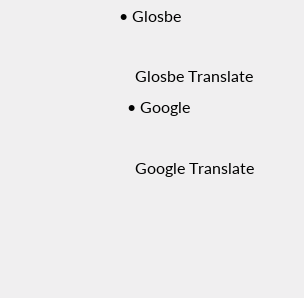• Glosbe

    Glosbe Translate
  • Google

    Google Translate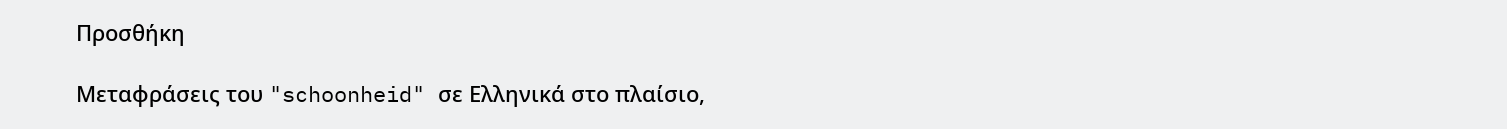Προσθήκη

Μεταφράσεις του "schoonheid" σε Ελληνικά στο πλαίσιο,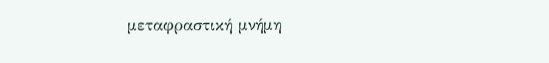μεταφραστική μνήμη